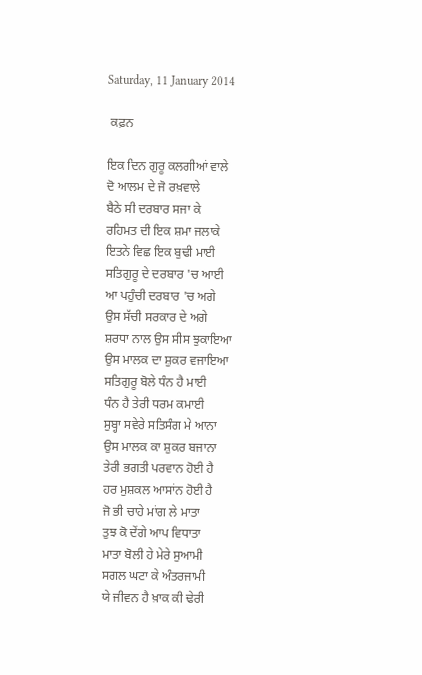Saturday, 11 January 2014

 ਕਫ਼ਨ

ਇਕ ਦਿਨ ਗੁਰੂ ਕਲਗੀਆਂ ਵਾਲੇ
ਦੋ ਆਲਮ ਦੇ ਜੋ ਰਖ਼ਵਾਲੇ
ਬੈਠੇ ਸੀ ਦਰਬਾਰ ਸਜਾ ਕੇ
ਰਹਿਮਤ ਦੀ ਇਕ ਸ਼ਮਾ ਜਲਾਕੇ
ਇਤਨੇ ਵਿਛ ਇਕ ਬੁਢੀ ਮਾਈ
ਸਤਿਗੁਰੂ ਦੇ ਦਰਬਾਰ 'ਚ ਆਈ
ਆ ਪਹੁੰਚੀ ਦਰਬਾਰ 'ਚ ਅਗੇ
ਉਸ ਸੱਚੀ ਸਰਕਾਰ ਦੇ ਅਗੇ
ਸ਼ਰਧਾ ਨਾਲ ਉਸ ਸੀਸ ਝੁਕਾਇਆ
ਉਸ ਮਾਲਕ ਦਾ ਸ਼ੁਕਰ ਵਜਾਇਆ
ਸਤਿਗੁਰੂ ਬੋਲੇ ਧੰਨ ਹੈ ਮਾਈ
ਧੰਨ ਹੈ ਤੇਰੀ ਧਰਮ ਕਮਾਈ
ਸੁਬ੍ਹਾ ਸਵੇਰੇ ਸਤਿਸੰਗ ਮੇ ਆਨਾ
ਉਸ ਮਾਲਕ ਕਾ ਸ਼ੁਕਰ ਬਜਾਨਾ
ਤੇਰੀ ਭਗਤੀ ਪਰਵਾਨ ਹੋਈ ਹੈ
ਹਰ ਮੁਸ਼ਕਲ ਆਸਾਂਨ ਹੋਈ ਹੈ
ਜੋ ਭੀ ਚਾਹੇ ਮਾਂਗ ਲੇ ਮਾਤਾ
ਤੁਝ ਕੋ ਦੇਂਗੇ ਆਪ ਵਿਧਾਤਾ
ਮਾਤਾ ਬੋਲੀ ਹੇ ਮੇਰੇ ਸੁਆਮੀ
ਸਗਲ ਘਟਾ ਕੇ ਅੰਤਰਜਾਮੀ
ਯੇ ਜੀਵਨ ਹੈ ਖ਼ਾਕ ਕੀ ਢੇਰੀ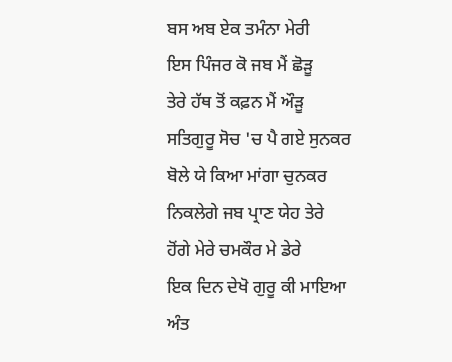ਬਸ ਅਬ ਏਕ ਤਮੰਨਾ ਮੇਰੀ
ਇਸ ਪਿੰਜਰ ਕੋ ਜਬ ਮੈਂ ਛੋੜੂ
ਤੇਰੇ ਹੱਥ ਤੋਂ ਕਫ਼ਨ ਮੈਂ ਔੜੂ
ਸਤਿਗੁਰੂ ਸੋਚ 'ਚ ਪੈ ਗਏ ਸੁਨਕਰ
ਬੋਲੇ ਯੇ ਕਿਆ ਮਾਂਗਾ ਚੁਨਕਰ
ਨਿਕਲੇਗੇ ਜਬ ਪ੍ਰਾਣ ਯੇਹ ਤੇਰੇ
ਹੋਂਗੇ ਮੇਰੇ ਚਮਕੌਰ ਮੇ ਡੇਰੇ
ਇਕ ਦਿਨ ਦੇਖੋ ਗੁਰੂ ਕੀ ਮਾਇਆ
ਅੰਤ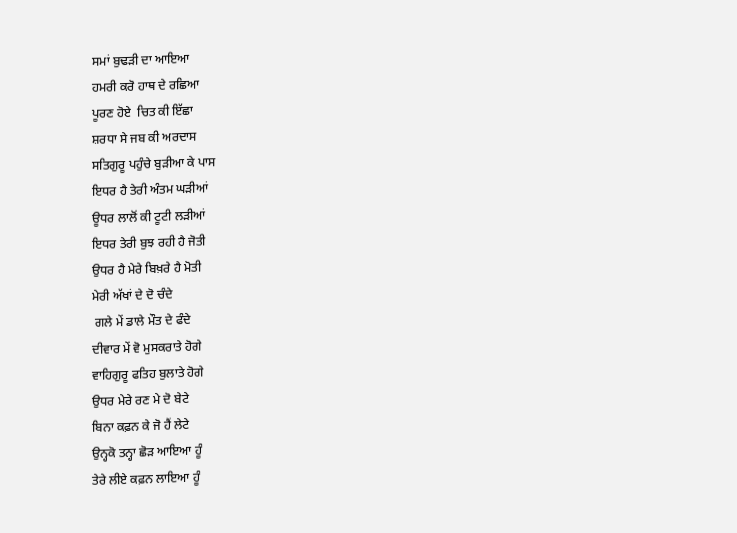ਸਮਾਂ ਬੁਢੜੀ ਦਾ ਆਇਆ
ਹਮਰੀ ਕਰੋ ਹਾਥ ਦੇ ਰਛਿਆ
ਪੂਰਣ ਹੋਏ  ਚਿਤ ਕੀ ਇੱਛਾ
ਸ਼ਰਧਾ ਸੇ ਜਬ ਕੀ ਅਰਦਾਸ
ਸਤਿਗੁਰੂ ਪਹੁੰਚੇ ਬੁੜੀਆ ਕੇ ਪਾਸ
ਇਧਰ ਹੈ ਤੇਰੀ ਅੰਤਮ ਘੜੀਆਂ
ਊਧਰ ਲਾਲੋਂ ਕੀ ਟੂਟੀ ਲੜੀਆਂ
ਇਧਰ ਤੇਰੀ ਬੁਝ ਰਹੀ ਹੈ ਜੋਤੀ
ਉਧਰ ਹੈ ਮੇਰੇ ਬਿਖ਼ਰੇ ਹੈ ਮੋਤੀ
ਮੇਰੀ ਅੱਖਾਂ ਦੇ ਦੋ ਚੰਦੇ
 ਗਲੇ ਮੇਂ ਡਾਲੇ ਮੌਤ ਦੇ ਫੰਦੇ
ਦੀਵਾਰ ਮੇਂ ਵੋ ਮੁਸਕਰਾਤੇ ਹੋਗੇ
ਵਾਹਿਗੁਰੂ ਫਤਿਹ ਬੁਲਾਤੇ ਹੋਗੇ
ਉਧਰ ਮੇਰੇ ਰਣ ਮੇ ਦੋ ਬੇਟੇ
ਬਿਨਾ ਕਫ਼ਨ ਕੇ ਜੋ ਹੈਂ ਲੇਟੇ
ਉਨ੍ਹਕੋ ਤਨ੍ਹਾ ਛੋੜ ਆਇਆ ਹੂੰ
ਤੇਰੇ ਲੀਏ ਕਫ਼ਨ ਲਾਇਆ ਹੂੰ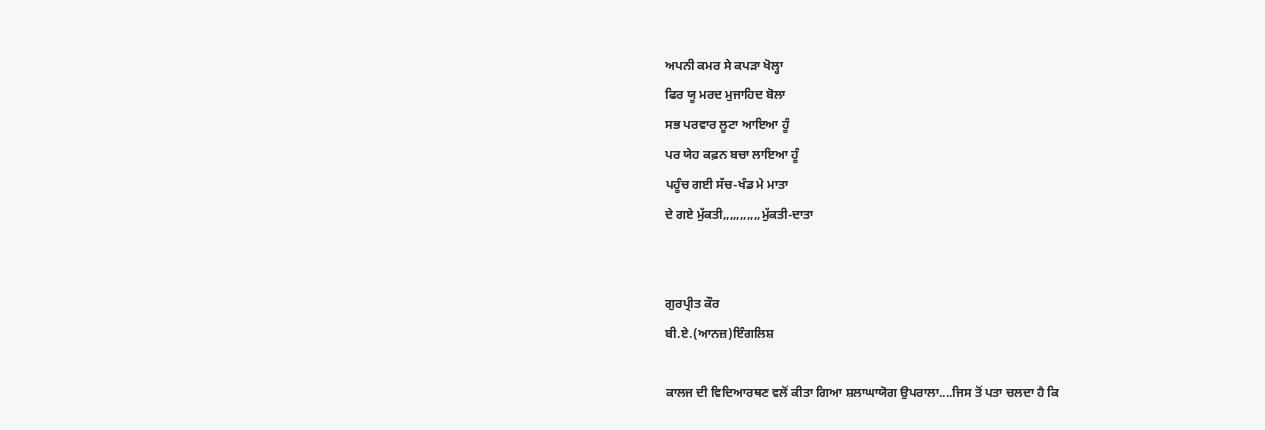ਅਪਨੀ ਕਮਰ ਸੇ ਕਪੜਾ ਖੋਲ੍ਹਾ
ਫਿਰ ਯੂ ਮਰਦ ਮੁਜਾਹਿਦ ਬੋਲਾ
ਸਭ ਪਰਵਾਰ ਲੂਟਾ ਆਇਆ ਹੂੰ
ਪਰ ਯੇਹ ਕਫ਼ਨ ਬਚਾ ਲਾਇਆ ਹੂੰ
ਪਹੂੰਚ ਗਈ ਸੱਚ-ਖੰਡ ਮੇ ਮਾਤਾ
ਦੇ ਗਏ ਮੁੱਕਤੀ,,,,,,,,,,,ਮੁੱਕਤੀ-ਦਾਤਾ


ਗੁਰਪ੍ਰੀਤ ਕੌਰ
ਬੀ.ਏ.(ਆਨਜ਼)ਇੰਗਲਿਸ਼

ਕਾਲਜ ਦੀ ਵਿਦਿਆਰਥਣ ਵਲੋਂ ਕੀਤਾ ਗਿਆ ਸ਼ਲਾਘਾਯੋਗ ਉਪਰਾਲਾ....ਜਿਸ ਤੋਂ ਪਤਾ ਚਲਦਾ ਹੈ ਕਿ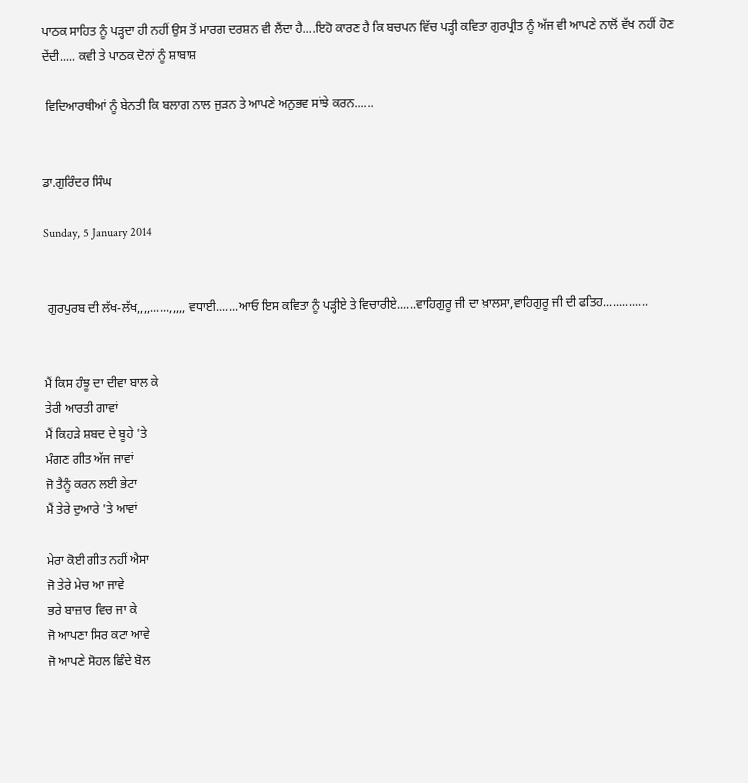ਪਾਠਕ ਸਾਹਿਤ ਨੂੰ ਪੜ੍ਹਦਾ ਹੀ ਨਹੀਂ ਉਸ ਤੋਂ ਮਾਰਗ ਦਰਸ਼ਨ ਵੀ ਲੈਂਦਾ ਹੈ....ਇਹੋ ਕਾਰਣ ਹੈ ਕਿ ਬਚਪਨ ਵਿੱਚ ਪੜ੍ਹੀ ਕਵਿਤਾ ਗੁਰਪ੍ਰੀਤ ਨੂੰ ਅੱਜ ਵੀ ਆਪਣੇ ਨਾਲੋਂ ਵੱਖ ਨਹੀਂ ਹੋਣ ਦੇਂਦੀ..... ਕਵੀ ਤੇ ਪਾਠਕ ਦੋਨਾਂ ਨੂੰ ਸ਼ਾਬਾਸ਼

 ਵਿਦਿਆਰਥੀਆਂ ਨੂੰ ਬੇਨਤੀ ਕਿ ਬਲਾਗ ਨਾਲ ਜੁੜਨ ਤੇ ਆਪਣੇ ਅਨੁਭਵ ਸਾਂਝੇ ਕਰਨ......


ਡਾ.ਗੁਰਿੰਦਰ ਸਿੰਘ

Sunday, 5 January 2014


 ਗੁਰਪੁਰਬ ਦੀ ਲੱਖ-ਲੱਖ,,,,......,,,,, ਵਧਾਈ.......ਆਓ ਇਸ ਕਵਿਤਾ ਨੂੰ ਪੜ੍ਹੀਏ ਤੇ ਵਿਚਾਰੀਏ......ਵਾਹਿਗੁਰੂ ਜੀ ਦਾ ਖ਼ਾਲਸਾ,ਵਾਹਿਗੁਰੂ ਜੀ ਦੀ ਫਤਿਹ..............


ਮੈਂ ਕਿਸ ਹੰਝੂ ਦਾ ਦੀਵਾ ਬਾਲ ਕੇ
ਤੇਰੀ ਆਰਤੀ ਗਾਵਾਂ
ਮੈਂ ਕਿਹੜੇ ਸ਼ਬਦ ਦੇ ਬੂਹੇ 'ਤੇ
ਮੰਗਣ ਗੀਤ ਅੱਜ ਜਾਵਾਂ
ਜੋ ਤੈਨੂੰ ਕਰਨ ਲਈ ਭੇਟਾ
ਮੈਂ ਤੇਰੇ ਦੁਆਰੇ 'ਤੇ ਆਵਾਂ

ਮੇਰਾ ਕੋਈ ਗੀਤ ਨਹੀਂ ਐਸਾ
ਜੋ ਤੇਰੇ ਮੇਚ ਆ ਜਾਵੇ
ਭਰੇ ਬਾਜ਼ਾਰ ਵਿਚ ਜਾ ਕੇ
ਜੋ ਆਪਣਾ ਸਿਰ ਕਟਾ ਆਵੇ
ਜੋ ਆਪਣੇ ਸੋਹਲ ਛਿੰਦੇ ਬੋਲ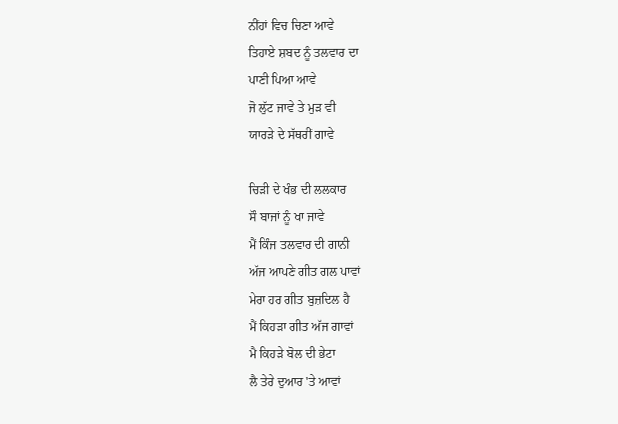ਨੀਂਹਾਂ ਵਿਚ ਚਿਣਾ ਆਵੇ
ਤਿਹਾਏ ਸ਼ਬਦ ਨੂੰ ਤਲਵਾਰ ਦਾ
ਪਾਣੀ ਪਿਆ ਆਵੇ
ਜੋ ਲੁੱਟ ਜਾਵੇ ਤੇ ਮੁੜ ਵੀ
ਯਾਰੜੇ ਦੇ ਸੱਥਰੀਂ ਗਾਵੇ

ਚਿੜੀ ਦੇ ਖੰਭ ਦੀ ਲਲਕਾਰ
ਸੌ ਬਾਜਾਂ ਨੂੰ ਖਾ ਜਾਵੇ
ਮੈਂ ਕਿੰਜ ਤਲਵਾਰ ਦੀ ਗਾਨੀ
ਅੱਜ ਆਪਣੇ ਗੀਤ ਗਲ ਪਾਵਾਂ
ਮੇਰਾ ਹਰ ਗੀਤ ਬੁਜ਼ਦਿਲ ਹੈ
ਮੈਂ ਕਿਹੜਾ ਗੀਤ ਅੱਜ ਗਾਵਾਂ
ਮੈ ਕਿਹੜੇ ਬੋਲ ਦੀ ਭੇਟਾ
ਲੈ ਤੇਰੇ ਦੁਆਰ 'ਤੇ ਆਵਾਂ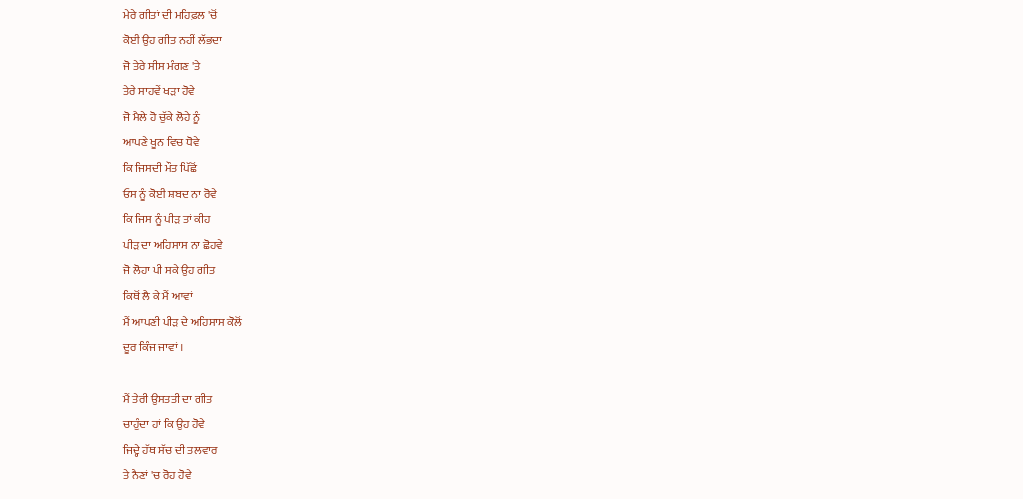ਮੇਰੇ ਗੀਤਾਂ ਦੀ ਮਹਿਫ਼ਲ 'ਚੋਂ
ਕੋਈ ਉਹ ਗੀਤ ਨਹੀਂ ਲੱਭਦਾ
ਜੋ ਤੇਰੇ ਸੀਸ ਮੰਗਣ 'ਤੇ
ਤੇਰੇ ਸਾਹਵੇਂ ਖੜਾ ਹੋਵੇ
ਜੋ ਮੈਲੇ ਹੋ ਚੁੱਕੇ ਲੋਹੇ ਨੂੰ
ਆਪਣੇ ਖੂਨ ਵਿਚ ਧੋਵੇ
ਕਿ ਜਿਸਦੀ ਮੌਤ ਪਿੱਛੋਂ
ਓਸ ਨੂੰ ਕੋਈ ਸ਼ਬਦ ਨਾ ਰੋਵੇ
ਕਿ ਜਿਸ ਨੂੰ ਪੀੜ ਤਾਂ ਕੀਹ
ਪੀੜ ਦਾ ਅਹਿਸਾਸ ਨਾ ਛੋਹਵੇ
ਜੋ ਲੋਹਾ ਪੀ ਸਕੇ ਉਹ ਗੀਤ
ਕਿਥੋਂ ਲੈ ਕੇ ਮੈਂ ਆਵਾਂ
ਮੈਂ ਆਪਣੀ ਪੀੜ ਦੇ ਅਹਿਸਾਸ ਕੋਲੋਂ
ਦੂਰ ਕਿੰਜ ਜਾਵਾਂ ।

ਮੈਂ ਤੇਰੀ ਉਸਤਤੀ ਦਾ ਗੀਤ
ਚਾਹੁੰਦਾ ਹਾਂ ਕਿ ਉਹ ਹੋਵੇ
ਜਿਦ੍ਹੇ ਹੱਥ ਸੱਚ ਦੀ ਤਲਵਾਰ
ਤੇ ਨੈਣਾਂ 'ਚ ਰੋਹ ਹੋਵੇ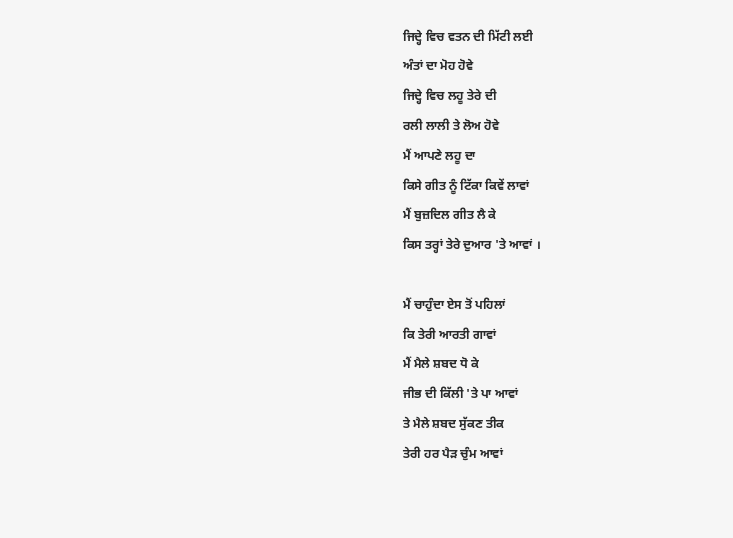ਜਿਦ੍ਹੇ ਵਿਚ ਵਤਨ ਦੀ ਮਿੱਟੀ ਲਈ
ਅੰਤਾਂ ਦਾ ਮੋਹ ਹੋਵੇ
ਜਿਦ੍ਹੇ ਵਿਚ ਲਹੂ ਤੇਰੇ ਦੀ
ਰਲੀ ਲਾਲੀ ਤੇ ਲੋਅ ਹੋਵੇ
ਮੈਂ ਆਪਣੇ ਲਹੂ ਦਾ
ਕਿਸੇ ਗੀਤ ਨੂੰ ਟਿੱਕਾ ਕਿਵੇਂ ਲਾਵਾਂ
ਮੈਂ ਬੁਜ਼ਦਿਲ ਗੀਤ ਲੈ ਕੇ
ਕਿਸ ਤਰ੍ਹਾਂ ਤੇਰੇ ਦੁਆਰ 'ਤੇ ਆਵਾਂ ।

ਮੈਂ ਚਾਹੁੰਦਾ ਏਸ ਤੋਂ ਪਹਿਲਾਂ
ਕਿ ਤੇਰੀ ਆਰਤੀ ਗਾਵਾਂ
ਮੈਂ ਮੈਲੇ ਸ਼ਬਦ ਧੋ ਕੇ
ਜੀਭ ਦੀ ਕਿੱਲੀ 'ਤੇ ਪਾ ਆਵਾਂ
ਤੇ ਮੈਲੇ ਸ਼ਬਦ ਸੁੱਕਣ ਤੀਕ
ਤੇਰੀ ਹਰ ਪੈੜ ਚੁੰਮ ਆਵਾਂ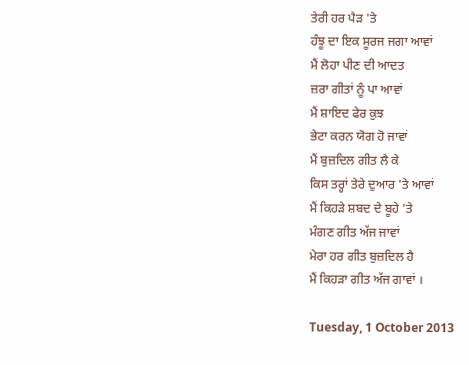ਤੇਰੀ ਹਰ ਪੈੜ 'ਤੇ
ਹੰਝੂ ਦਾ ਇਕ ਸੂਰਜ ਜਗਾ ਆਵਾਂ
ਮੈਂ ਲੋਹਾ ਪੀਣ ਦੀ ਆਦਤ
ਜ਼ਰਾ ਗੀਤਾਂ ਨੂੰ ਪਾ ਆਵਾਂ
ਮੈਂ ਸ਼ਾਇਦ ਫੇਰ ਕੁਝ
ਭੇਟਾ ਕਰਨ ਯੋਗ ਹੋ ਜਾਵਾਂ
ਮੈਂ ਬੁਜ਼ਦਿਲ ਗੀਤ ਲੈ ਕੇ
ਕਿਸ ਤਰ੍ਹਾਂ ਤੇਰੇ ਦੁਆਰ 'ਤੇ ਆਵਾਂ
ਮੈਂ ਕਿਹੜੇ ਸ਼ਬਦ ਦੇ ਬੂਹੇ 'ਤੇ
ਮੰਗਣ ਗੀਤ ਅੱਜ ਜਾਵਾਂ
ਮੇਰਾ ਹਰ ਗੀਤ ਬੁਜ਼ਦਿਲ ਹੈ
ਮੈਂ ਕਿਹੜਾ ਗੀਤ ਅੱਜ ਗਾਵਾਂ ।

Tuesday, 1 October 2013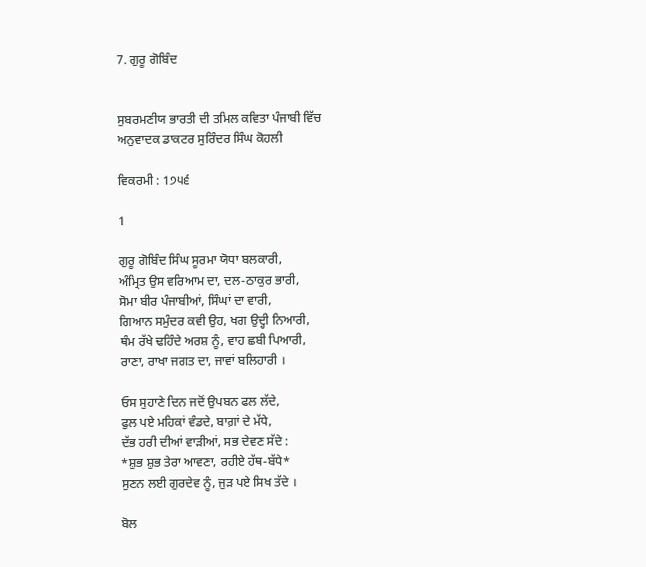7. ਗੁਰੂ ਗੋਬਿੰਦ


ਸੁਬਰਮਣੀਯ ਭਾਰਤੀ ਦੀ ਤਮਿਲ ਕਵਿਤਾ ਪੰਜਾਬੀ ਵਿੱਚ
ਅਨੁਵਾਦਕ ਡਾਕਟਰ ਸੁਰਿੰਦਰ ਸਿੰਘ ਕੋਹਲੀ

ਵਿਕਰਮੀ : 1੭੫੬

1

ਗੁਰੂ ਗੋਬਿੰਦ ਸਿੰਘ ਸੂਰਮਾ ਯੋਧਾ ਬਲਕਾਰੀ,
ਅੰਮ੍ਰਿਤ ਉਸ ਵਰਿਆਮ ਦਾ, ਦਲ-ਠਾਕੁਰ ਭਾਰੀ,
ਸੋਮਾ ਬੀਰ ਪੰਜਾਬੀਆਂ, ਸਿੰਘਾਂ ਦਾ ਵਾਰੀ,
ਗਿਆਨ ਸਮੁੰਦਰ ਕਵੀ ਉਹ, ਖਗ ਉਦ੍ਹੀ ਨਿਆਰੀ,
ਥੰਮ ਰੱਖੇ ਢਹਿੰਦੇ ਅਰਸ਼ ਨੂੰ, ਵਾਹ ਛਬੀ ਪਿਆਰੀ,
ਰਾਣਾ, ਰਾਖਾ ਜਗਤ ਦਾ, ਜਾਵਾਂ ਬਲਿਹਾਰੀ ।

ਓਸ ਸੁਹਾਣੇ ਦਿਨ ਜਦੋਂ ਉਪਬਨ ਫਲ ਲੱਦੇ,
ਫੁਲ ਪਏ ਮਹਿਕਾਂ ਵੰਡਦੇ, ਬਾਗ਼ਾਂ ਦੇ ਮੱਧੇ,
ਦੱਭ ਹਰੀ ਦੀਆਂ ਵਾੜੀਆਂ, ਸਭ ਦੇਵਣ ਸੱਦੇ :
*ਸ਼ੁਭ ਸ਼ੁਭ ਤੇਰਾ ਆਵਣਾ, ਰਹੀਏ ਹੱਥ-ਬੱਧੇ*
ਸੁਣਨ ਲਈ ਗੁਰਦੇਵ ਨੂੰ, ਜੁੜ ਪਏ ਸਿਖ ਤੱਦੇ ।

ਬੋਲ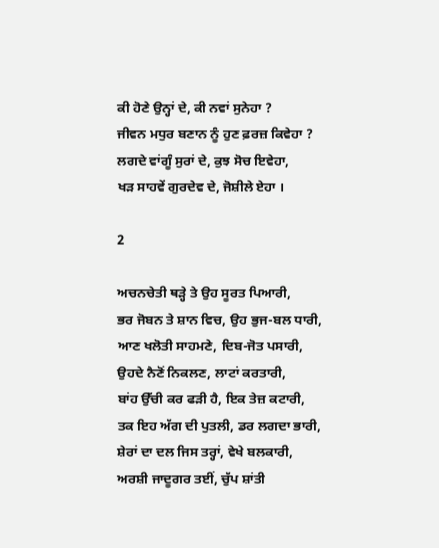ਕੀ ਹੋਣੇ ਉਨ੍ਹਾਂ ਦੇ, ਕੀ ਨਵਾਂ ਸੁਨੇਹਾ ?
ਜੀਵਨ ਮਧੁਰ ਬਣਾਨ ਨੂੰ ਹੁਣ ਫ਼ਰਜ਼ ਕਿਵੇਹਾ ?
ਲਗਦੇ ਵਾਂਗੂੰ ਸੁਰਾਂ ਦੇ, ਕੁਝ ਸੋਚ ਇਵੇਹਾ,
ਖੜ ਸਾਹਵੇਂ ਗੁਰਦੇਵ ਦੇ, ਜੋਸ਼ੀਲੇ ਏਹਾ ।

2

ਅਚਨਚੇਤੀ ਥੜ੍ਹੇ ਤੇ ਉਹ ਸੂਰਤ ਪਿਆਰੀ,
ਭਰ ਜੋਬਨ ਤੇ ਸ਼ਾਨ ਵਿਚ, ਉਹ ਭੁਜ-ਬਲ ਧਾਰੀ,
ਆਣ ਖਲੋਤੀ ਸਾਹਮਣੇ, ਦਿਬ-ਜੋਤ ਪਸਾਰੀ,
ਉਹਦੇ ਨੈਣੋਂ ਨਿਕਲਣ, ਲਾਟਾਂ ਕਰਤਾਰੀ,
ਬਾਂਹ ਉੱਚੀ ਕਰ ਫੜੀ ਹੈ, ਇਕ ਤੇਜ਼ ਕਟਾਰੀ,
ਤਕ ਇਹ ਅੱਗ ਦੀ ਪੁਤਲੀ, ਡਰ ਲਗਦਾ ਭਾਰੀ,
ਸ਼ੇਰਾਂ ਦਾ ਦਲ ਜਿਸ ਤਰ੍ਹਾਂ, ਵੇਖੇ ਬਲਕਾਰੀ,
ਅਰਸ਼ੀ ਜਾਦੂਗਰ ਤਈਂ, ਚੁੱਪ ਸ਼ਾਂਤੀ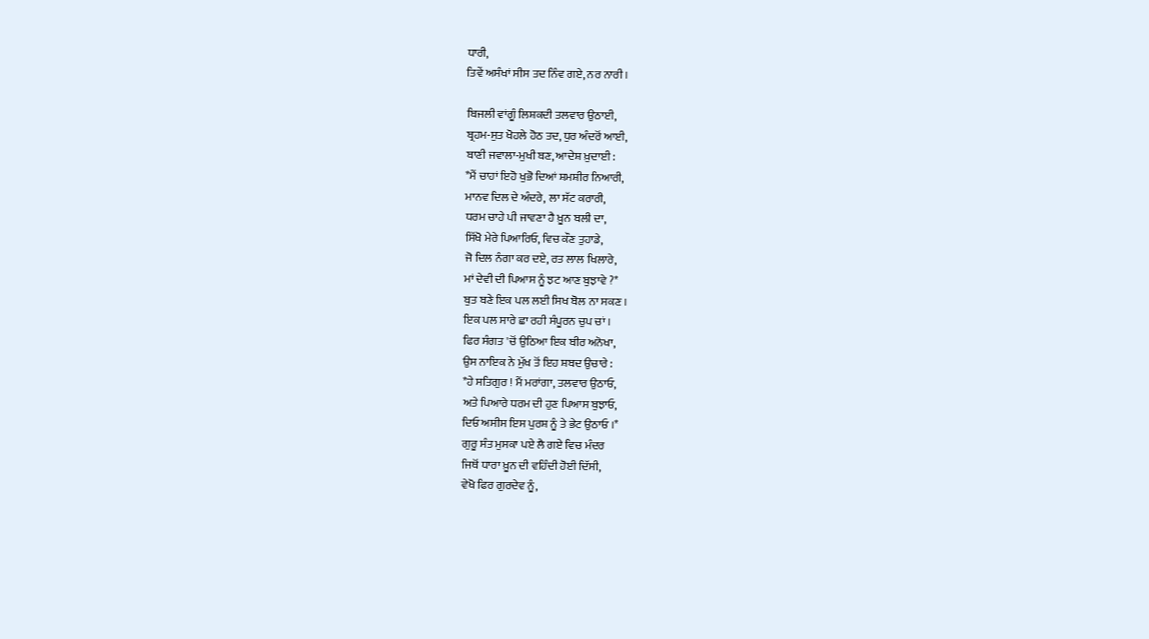ਧਾਰੀ,
ਤਿਵੇਂ ਅਸੰਖਾਂ ਸੀਸ ਤਦ ਨਿੰਵ ਗਏ, ਨਰ ਨਾਰੀ ।

ਬਿਜਲੀ ਵਾਂਗੂੰ ਲਿਸ਼ਕਦੀ ਤਲਵਾਰ ਉਠਾਈ,
ਬ੍ਰਹਮ-ਸੁਤ ਖੋਹਲੇ ਹੋਠ ਤਦ, ਧੁਰ ਅੰਦਰੋਂ ਆਈ,
ਬਾਣੀ ਜਵਾਲਾ-ਮੁਖੀ ਬਣ, ਆਦੇਸ਼ ਖ਼ੁਦਾਈ :
*ਮੈਂ ਚਾਹਾਂ ਇਹੋ ਖੁਭੋ ਦਿਆਂ ਸ਼ਮਸ਼ੀਰ ਨਿਆਰੀ,
ਮਾਨਵ ਦਿਲ ਦੇ ਅੰਦਰੇ, ਲਾ ਸੱਟ ਕਰਾਰੀ,
ਧਰਮ ਚਾਹੇ ਪੀ ਜਾਵਣਾ ਹੈ ਖ਼ੂਨ ਬਲੀ ਦਾ,
ਸਿੱਖੋ ਮੇਰੇ ਪਿਆਰਿਓ, ਵਿਚ ਕੌਣ ਤੁਹਾਡੇ,
ਜੋ ਦਿਲ ਨੰਗਾ ਕਰ ਦਏ, ਰਤ ਲਾਲ ਖਿਲਾਰੇ,
ਮਾਂ ਦੇਵੀ ਦੀ ਪਿਆਸ ਨੂੰ ਝਟ ਆਣ ਬੁਝਾਵੇ ?*
ਬੁਤ ਬਣੇ ਇਕ ਪਲ ਲਈ ਸਿਖ ਬੋਲ ਨਾ ਸਕਣ ।
ਇਕ ਪਲ ਸਾਰੇ ਛਾ ਰਹੀ ਸੰਪੂਰਨ ਚੁਪ ਚਾਂ ।
ਫਿਰ ਸੰਗਤ 'ਚੋਂ ਉਠਿਆ ਇਕ ਬੀਰ ਅਨੋਖਾ,
ਉਸ ਨਾਇਕ ਨੇ ਮੁੱਖ ਤੋਂ ਇਹ ਸ਼ਬਦ ਉਚਾਰੇ :
*ਹੇ ਸਤਿਗੁਰ ! ਮੈਂ ਮਰਾਂਗਾ, ਤਲਵਾਰ ਉਠਾਓ,
ਅਤੇ ਪਿਆਰੇ ਧਰਮ ਦੀ ਹੁਣ ਪਿਆਸ ਬੁਝਾਓ,
ਦਿਓ ਅਸੀਸ ਇਸ ਪੁਰਸ਼ ਨੂੰ ਤੇ ਭੇਟ ਉਠਾਓ ।*
ਗੁਰੂ ਸੰਤ ਮੁਸਕਾ ਪਏ ਲੈ ਗਏ ਵਿਚ ਮੰਦਰ
ਜਿਥੋਂ ਧਾਰਾ ਖ਼ੂਨ ਦੀ ਵਹਿੰਦੀ ਹੋਈ ਦਿੱਸੀ,
ਵੇਖੋ ਫਿਰ ਗੁਰਦੇਵ ਨੂੰ,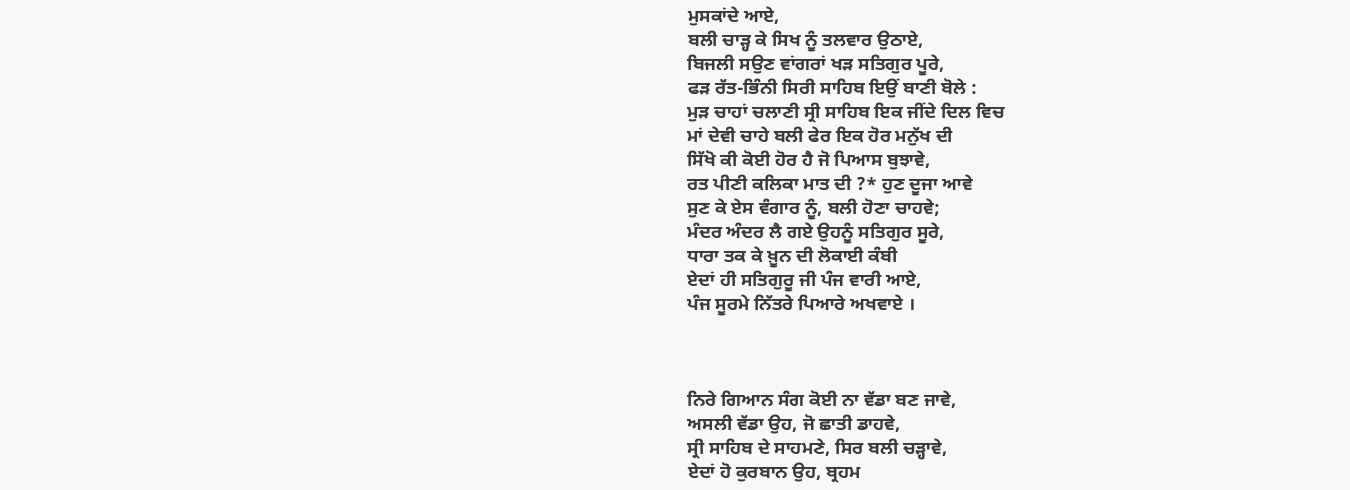ਮੁਸਕਾਂਦੇ ਆਏ,
ਬਲੀ ਚਾੜ੍ਹ ਕੇ ਸਿਖ ਨੂੰ ਤਲਵਾਰ ਉਠਾਏ,
ਬਿਜਲੀ ਸਉਣ ਵਾਂਗਰਾਂ ਖੜ ਸਤਿਗੁਰ ਪੂਰੇ,
ਫੜ ਰੱਤ-ਭਿੰਨੀ ਸਿਰੀ ਸਾਹਿਬ ਇਉਂ ਬਾਣੀ ਬੋਲੇ :
ਮੁੜ ਚਾਹਾਂ ਚਲਾਣੀ ਸ੍ਰੀ ਸਾਹਿਬ ਇਕ ਜੀਂਦੇ ਦਿਲ ਵਿਚ
ਮਾਂ ਦੇਵੀ ਚਾਹੇ ਬਲੀ ਫੇਰ ਇਕ ਹੋਰ ਮਨੁੱਖ ਦੀ
ਸਿੱਖੋ ਕੀ ਕੋਈ ਹੋਰ ਹੈ ਜੋ ਪਿਆਸ ਬੁਝਾਵੇ,
ਰਤ ਪੀਣੀ ਕਲਿਕਾ ਮਾਤ ਦੀ ?* ਹੁਣ ਦੂਜਾ ਆਵੇ
ਸੁਣ ਕੇ ਏਸ ਵੰਗਾਰ ਨੂੰ, ਬਲੀ ਹੋਣਾ ਚਾਹਵੇ;
ਮੰਦਰ ਅੰਦਰ ਲੈ ਗਏ ਉਹਨੂੰ ਸਤਿਗੁਰ ਸੂਰੇ,
ਧਾਰਾ ਤਕ ਕੇ ਖ਼ੂਨ ਦੀ ਲੋਕਾਈ ਕੰਬੀ
ਏਦਾਂ ਹੀ ਸਤਿਗੁਰੂ ਜੀ ਪੰਜ ਵਾਰੀ ਆਏ,
ਪੰਜ ਸੂਰਮੇ ਨਿੱਤਰੇ ਪਿਆਰੇ ਅਖਵਾਏ ।



ਨਿਰੇ ਗਿਆਨ ਸੰਗ ਕੋਈ ਨਾ ਵੱਡਾ ਬਣ ਜਾਵੇ,
ਅਸਲੀ ਵੱਡਾ ਉਹ, ਜੋ ਛਾਤੀ ਡਾਹਵੇ,
ਸ੍ਰੀ ਸਾਹਿਬ ਦੇ ਸਾਹਮਣੇ, ਸਿਰ ਬਲੀ ਚੜ੍ਹਾਵੇ,
ਏਦਾਂ ਹੋ ਕੁਰਬਾਨ ਉਹ, ਬ੍ਰਹਮ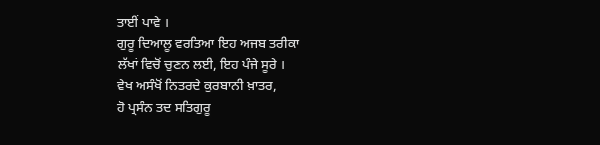ਤਾਈਂ ਪਾਵੇ ।
ਗੁਰੂ ਦਿਆਲੂ ਵਰਤਿਆ ਇਹ ਅਜਬ ਤਰੀਕਾ
ਲੱਖਾਂ ਵਿਚੋਂ ਚੁਣਨ ਲਈ, ਇਹ ਪੰਜੇ ਸੂਰੇ ।
ਵੇਖ ਅਸੰਖੋਂ ਨਿਤਰਦੇ ਕੁਰਬਾਨੀ ਖ਼ਾਤਰ,
ਹੋ ਪ੍ਰਸੰਨ ਤਦ ਸਤਿਗੁਰੂ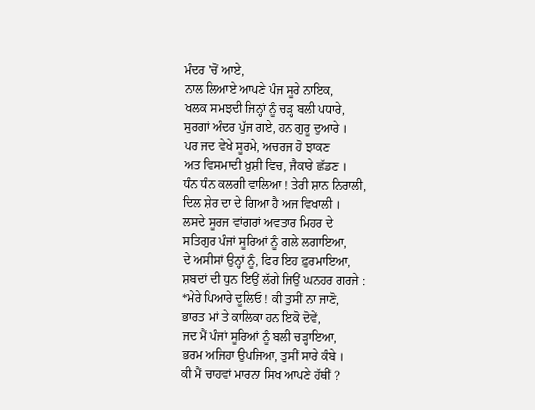ਮੰਦਰ 'ਚੋਂ ਆਏ,
ਨਾਲ ਲਿਆਏ ਆਪਣੇ ਪੰਜ ਸੂਰੇ ਨਾਇਕ,
ਖਲਕ ਸਮਝਦੀ ਜਿਨ੍ਹਾਂ ਨੂੰ ਚੜ੍ਹ ਬਲੀ ਪਧਾਰੇ,
ਸੁਰਗਾਂ ਅੰਦਰ ਪੁੱਜ ਗਏ, ਹਨ ਗੁਰੂ ਦੁਆਰੇ ।
ਪਰ ਜਦ ਵੇਖੇ ਸੂਰਮੇ, ਅਚਰਜ ਹੋ ਝਾਕਣ
ਅਤ ਵਿਸਮਾਦੀ ਖ਼ੁਸ਼ੀ ਵਿਚ, ਜੈਕਾਰੇ ਛੱਡਣ ।
ਧੰਨ ਧੰਨ ਕਲਗੀ ਵਾਲਿਆ ! ਤੇਰੀ ਸ਼ਾਨ ਨਿਰਾਲੀ,
ਦਿਲ ਸ਼ੇਰ ਦਾ ਦੇ ਗਿਆ ਹੈ ਅਜ ਵਿਖਾਲੀ ।
ਲਸਦੇ ਸੂਰਜ ਵਾਂਗਰਾਂ ਅਵਤਾਰ ਮਿਹਰ ਦੇ
ਸਤਿਗੁਰ ਪੰਜਾਂ ਸੂਰਿਆਂ ਨੂੰ ਗਲੇ ਲਗਾਇਆ,
ਦੇ ਅਸੀਸਾਂ ਉਨ੍ਹਾਂ ਨੂੰ, ਫਿਰ ਇਹ ਫ਼ੁਰਮਾਇਆ,
ਸ਼ਬਦਾਂ ਦੀ ਧੁਨ ਇਉਂ ਲੱਗੇ ਜਿਉਂ ਘਨਹਰ ਗਰਜੇ :
*ਮੇਰੇ ਪਿਆਰੇ ਦੂਲਿਓ ! ਕੀ ਤੁਸੀਂ ਨਾ ਜਾਣੋ,
ਭਾਰਤ ਮਾਂ ਤੇ ਕਾਲਿਕਾ ਹਨ ਇਕੋ ਦੋਵੇਂ,
ਜਦ ਮੈਂ ਪੰਜਾਂ ਸੂਰਿਆਂ ਨੂੰ ਬਲੀ ਚੜ੍ਹਾਇਆ,
ਭਰਮ ਅਜਿਹਾ ਉਪਜਿਆ, ਤੁਸੀਂ ਸਾਰੇ ਕੰਬੇ ।
ਕੀ ਮੈਂ ਚਾਹਵਾਂ ਮਾਰਨਾ ਸਿਖ ਆਪਣੇ ਹੱਥੀਂ ?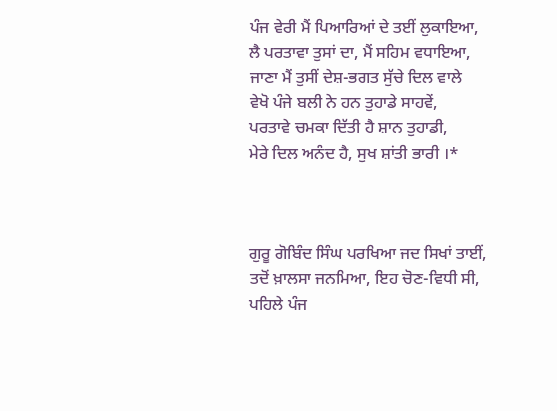ਪੰਜ ਵੇਰੀ ਮੈਂ ਪਿਆਰਿਆਂ ਦੇ ਤਈਂ ਲੁਕਾਇਆ,
ਲੈ ਪਰਤਾਵਾ ਤੁਸਾਂ ਦਾ, ਮੈਂ ਸਹਿਮ ਵਧਾਇਆ,
ਜਾਣਾ ਮੈਂ ਤੁਸੀਂ ਦੇਸ਼-ਭਗਤ ਸੁੱਚੇ ਦਿਲ ਵਾਲੇ
ਵੇਖੋ ਪੰਜੇ ਬਲੀ ਨੇ ਹਨ ਤੁਹਾਡੇ ਸਾਹਵੇਂ,
ਪਰਤਾਵੇ ਚਮਕਾ ਦਿੱਤੀ ਹੈ ਸ਼ਾਨ ਤੁਹਾਡੀ,
ਮੇਰੇ ਦਿਲ ਅਨੰਦ ਹੈ, ਸੁਖ ਸ਼ਾਂਤੀ ਭਾਰੀ ।*



ਗੁਰੂ ਗੋਬਿੰਦ ਸਿੰਘ ਪਰਖਿਆ ਜਦ ਸਿਖਾਂ ਤਾਈਂ,
ਤਦੋਂ ਖ਼ਾਲਸਾ ਜਨਮਿਆ, ਇਹ ਚੋਣ-ਵਿਧੀ ਸੀ,
ਪਹਿਲੇ ਪੰਜ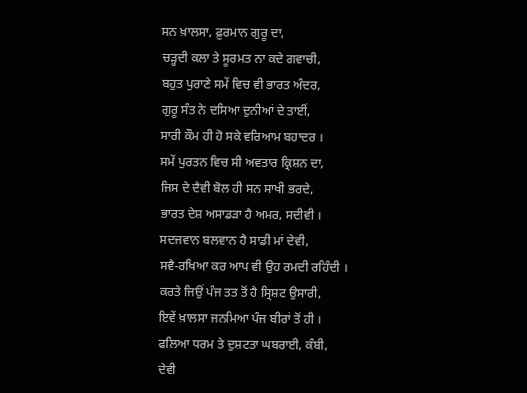ਸਨ ਖ਼ਾਲਸਾ, ਫ਼ੁਰਮਾਨ ਗੁਰੂ ਦਾ,
ਚੜ੍ਹਦੀ ਕਲਾ ਤੇ ਸੂਰਮਤ ਨਾ ਕਦੇ ਗਵਾਚੀ,
ਬਹੁਤ ਪੁਰਾਣੇ ਸਮੇਂ ਵਿਚ ਵੀ ਭਾਰਤ ਅੰਦਰ,
ਗੁਰੂ ਸੰਤ ਨੇ ਦਸਿਆ ਦੁਨੀਆਂ ਦੇ ਤਾਈਂ,
ਸਾਰੀ ਕੌਮ ਹੀ ਹੋ ਸਕੇ ਵਰਿਆਮ ਬਹਾਦਰ ।
ਸਮੇਂ ਪੁਰਤਨ ਵਿਚ ਸੀ ਅਵਤਾਰ ਕ੍ਰਿਸ਼ਨ ਦਾ,
ਜਿਸ ਦੇ ਦੈਵੀ ਬੋਲ ਹੀ ਸਨ ਸਾਖੀ ਭਰਦੇ,
ਭਾਰਤ ਦੇਸ਼ ਅਸਾਡੜਾ ਹੈ ਅਮਰ, ਸਦੀਵੀ ।
ਸਦਜਵਾਨ ਬਲਵਾਨ ਹੈ ਸਾਡੀ ਮਾਂ ਦੇਵੀ,
ਸਵੈ-ਰਖਿਆ ਕਰ ਆਪ ਵੀ ਉਹ ਰਮਦੀ ਰਹਿੰਦੀ ।
ਕਰਤੇ ਜਿਉਂ ਪੰਜ ਤਤ ਤੋਂ ਹੈ ਸ੍ਰਿਸ਼ਟ ਉਸਾਰੀ,
ਇਵੇਂ ਖ਼ਾਲਸਾ ਜਨਮਿਆ ਪੰਜ ਬੀਰਾਂ ਤੋਂ ਹੀ ।
ਫਲਿਆ ਧਰਮ ਤੇ ਦੁਸ਼ਟਤਾ ਘਬਰਾਈ, ਕੰਬੀ,
ਦੇਵੀ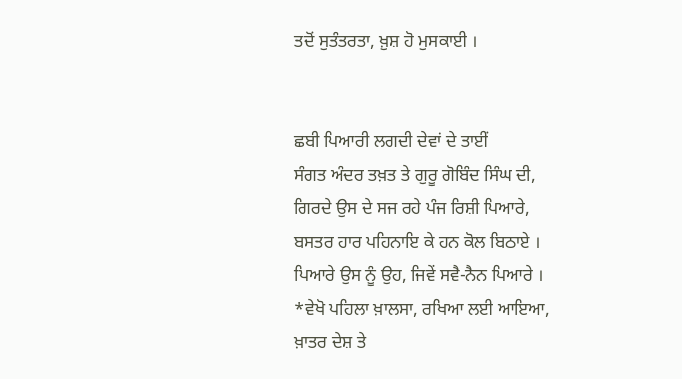ਤਦੋਂ ਸੁਤੰਤਰਤਾ, ਖ਼ੁਸ਼ ਹੋ ਮੁਸਕਾਈ ।


ਛਬੀ ਪਿਆਰੀ ਲਗਦੀ ਦੇਵਾਂ ਦੇ ਤਾਈਂ
ਸੰਗਤ ਅੰਦਰ ਤਖ਼ਤ ਤੇ ਗੁਰੂ ਗੋਬਿੰਦ ਸਿੰਘ ਦੀ,
ਗਿਰਦੇ ਉਸ ਦੇ ਸਜ ਰਹੇ ਪੰਜ ਰਿਸ਼ੀ ਪਿਆਰੇ,
ਬਸਤਰ ਹਾਰ ਪਹਿਨਾਇ ਕੇ ਹਨ ਕੋਲ ਬਿਠਾਏ ।
ਪਿਆਰੇ ਉਸ ਨੂੰ ਉਹ, ਜਿਵੇਂ ਸਵੈ-ਨੈਨ ਪਿਆਰੇ ।
*ਵੇਖੋ ਪਹਿਲਾ ਖ਼ਾਲਸਾ, ਰਖਿਆ ਲਈ ਆਇਆ,
ਖ਼ਾਤਰ ਦੇਸ਼ ਤੇ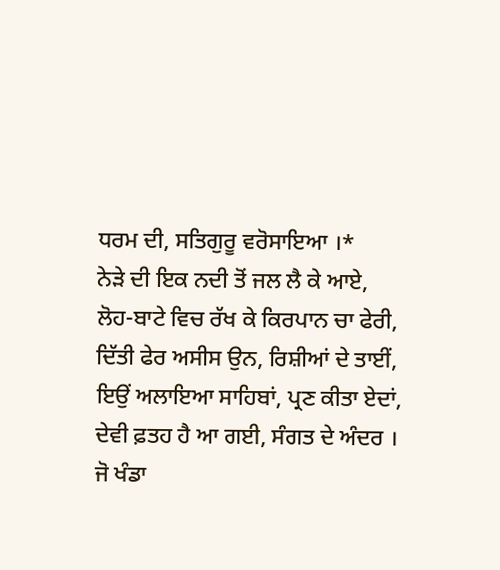ਧਰਮ ਦੀ, ਸਤਿਗੁਰੂ ਵਰੋਸਾਇਆ ।*
ਨੇੜੇ ਦੀ ਇਕ ਨਦੀ ਤੋਂ ਜਲ ਲੈ ਕੇ ਆਏ,
ਲੋਹ-ਬਾਟੇ ਵਿਚ ਰੱਖ ਕੇ ਕਿਰਪਾਨ ਚਾ ਫੇਰੀ,
ਦਿੱਤੀ ਫੇਰ ਅਸੀਸ ਉਨ, ਰਿਸ਼ੀਆਂ ਦੇ ਤਾਈਂ,
ਇਉਂ ਅਲਾਇਆ ਸਾਹਿਬਾਂ, ਪ੍ਰਣ ਕੀਤਾ ਏਦਾਂ,
ਦੇਵੀ ਫ਼ਤਹ ਹੈ ਆ ਗਈ, ਸੰਗਤ ਦੇ ਅੰਦਰ ।
ਜੋ ਖੰਡਾ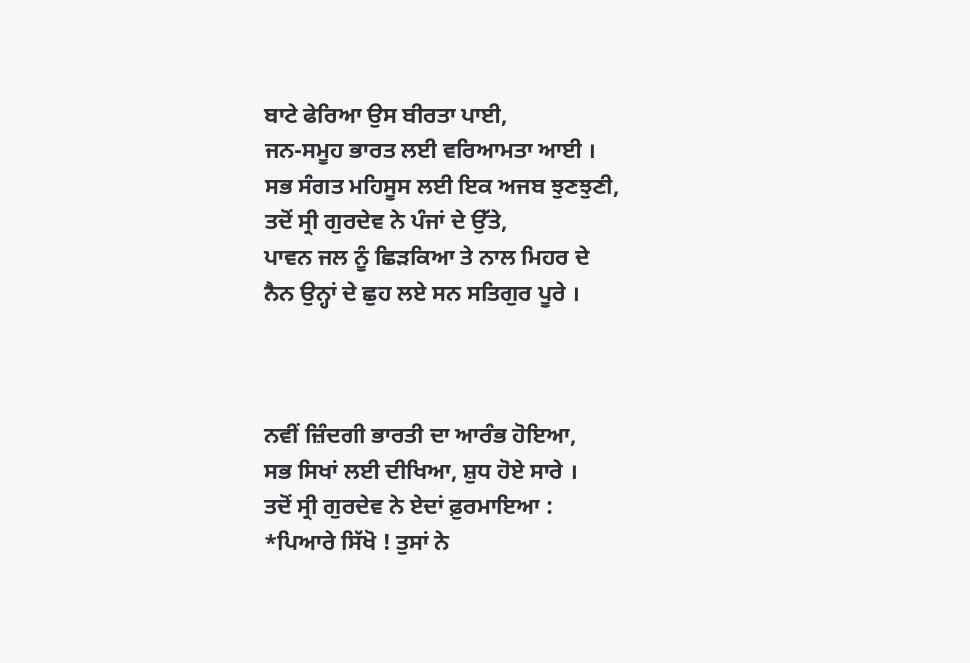ਬਾਟੇ ਫੇਰਿਆ ਉਸ ਬੀਰਤਾ ਪਾਈ,
ਜਨ-ਸਮੂਹ ਭਾਰਤ ਲਈ ਵਰਿਆਮਤਾ ਆਈ ।
ਸਭ ਸੰਗਤ ਮਹਿਸੂਸ ਲਈ ਇਕ ਅਜਬ ਝੁਣਝੁਣੀ,
ਤਦੋਂ ਸ੍ਰੀ ਗੁਰਦੇਵ ਨੇ ਪੰਜਾਂ ਦੇ ਉੱਤੇ,
ਪਾਵਨ ਜਲ ਨੂੰ ਛਿੜਕਿਆ ਤੇ ਨਾਲ ਮਿਹਰ ਦੇ
ਨੈਨ ਉਨ੍ਹਾਂ ਦੇ ਛੁਹ ਲਏ ਸਨ ਸਤਿਗੁਰ ਪੂਰੇ ।



ਨਵੀਂ ਜ਼ਿੰਦਗੀ ਭਾਰਤੀ ਦਾ ਆਰੰਭ ਹੋਇਆ,
ਸਭ ਸਿਖਾਂ ਲਈ ਦੀਖਿਆ, ਸ਼ੁਧ ਹੋਏ ਸਾਰੇ ।
ਤਦੋਂ ਸ੍ਰੀ ਗੁਰਦੇਵ ਨੇ ਏਦਾਂ ਫ਼ੁਰਮਾਇਆ :
*ਪਿਆਰੇ ਸਿੱਖੋ ! ਤੁਸਾਂ ਨੇ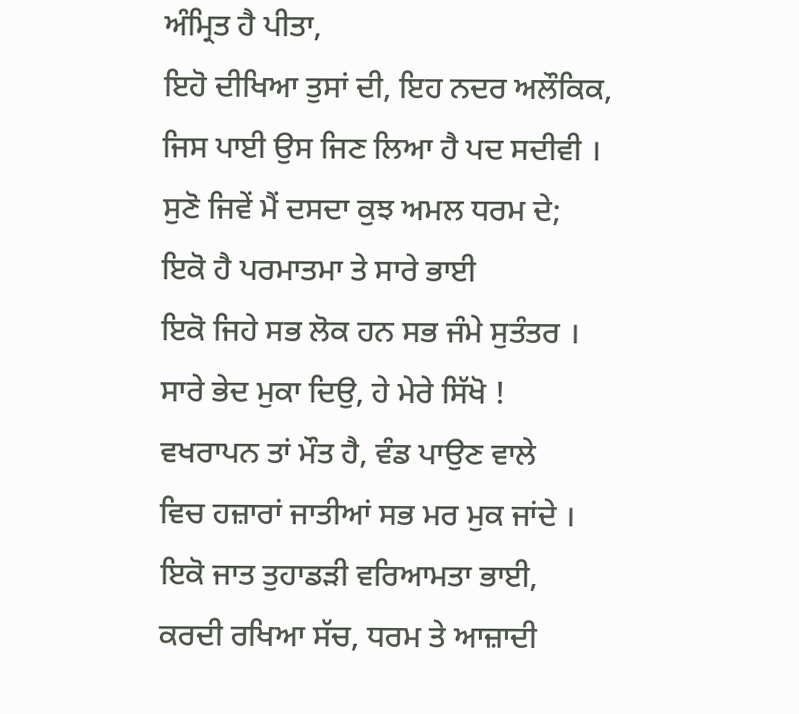ਅੰਮ੍ਰਿਤ ਹੈ ਪੀਤਾ,
ਇਹੋ ਦੀਖਿਆ ਤੁਸਾਂ ਦੀ, ਇਹ ਨਦਰ ਅਲੌਕਿਕ,
ਜਿਸ ਪਾਈ ਉਸ ਜਿਣ ਲਿਆ ਹੈ ਪਦ ਸਦੀਵੀ ।
ਸੁਣੋ ਜਿਵੇਂ ਮੈਂ ਦਸਦਾ ਕੁਝ ਅਮਲ ਧਰਮ ਦੇ;
ਇਕੋ ਹੈ ਪਰਮਾਤਮਾ ਤੇ ਸਾਰੇ ਭਾਈ
ਇਕੋ ਜਿਹੇ ਸਭ ਲੋਕ ਹਨ ਸਭ ਜੰਮੇ ਸੁਤੰਤਰ ।
ਸਾਰੇ ਭੇਦ ਮੁਕਾ ਦਿਉ, ਹੇ ਮੇਰੇ ਸਿੱਖੋ !
ਵਖਰਾਪਨ ਤਾਂ ਮੌਤ ਹੈ, ਵੰਡ ਪਾਉਣ ਵਾਲੇ
ਵਿਚ ਹਜ਼ਾਰਾਂ ਜਾਤੀਆਂ ਸਭ ਮਰ ਮੁਕ ਜਾਂਦੇ ।
ਇਕੋ ਜਾਤ ਤੁਹਾਡੜੀ ਵਰਿਆਮਤਾ ਭਾਈ,
ਕਰਦੀ ਰਖਿਆ ਸੱਚ, ਧਰਮ ਤੇ ਆਜ਼ਾਦੀ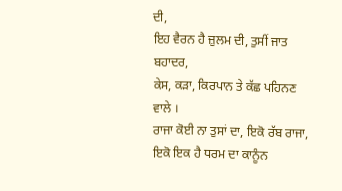ਦੀ,
ਇਹ ਵੈਰਨ ਹੈ ਜ਼ੁਲਮ ਦੀ, ਤੁਸੀਂ ਜਾਤ ਬਹਾਦਰ,
ਕੇਸ, ਕੜਾ, ਕਿਰਪਾਨ ਤੇ ਕੱਛ ਪਹਿਨਣ ਵਾਲੇ ।
ਰਾਜਾ ਕੋਈ ਨਾ ਤੁਸਾਂ ਦਾ, ਇਕੋ ਰੱਬ ਰਾਜਾ,
ਇਕੋ ਇਕ ਹੈ ਧਰਮ ਦਾ ਕਾਨੂੰਨ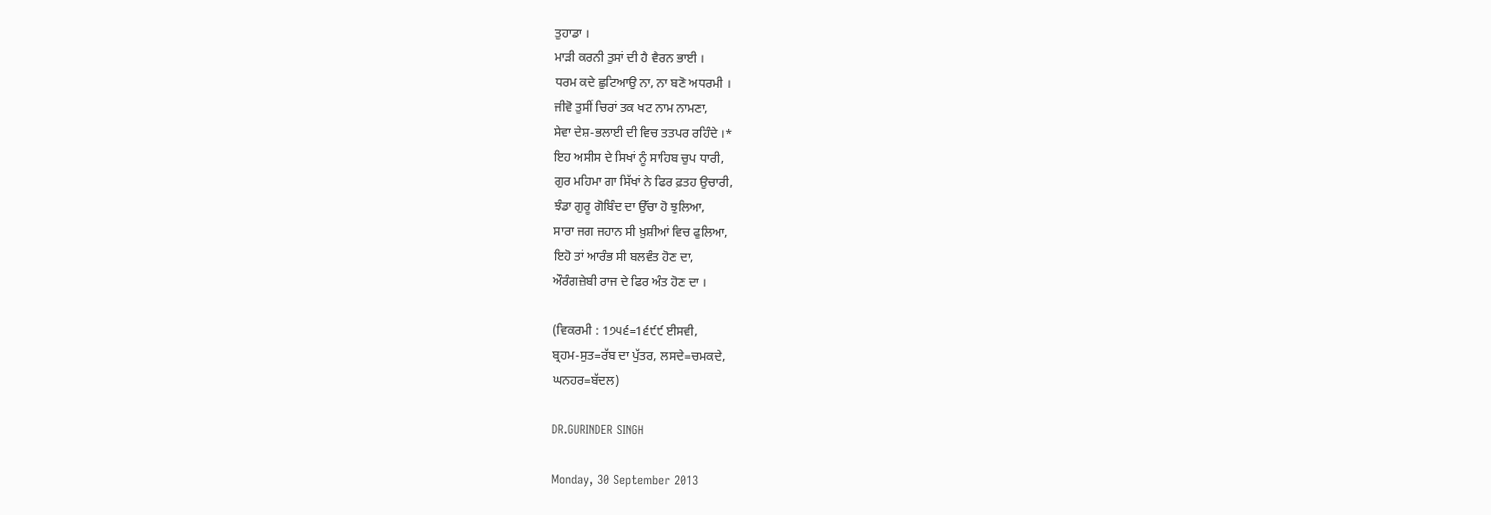ਤੁਹਾਡਾ ।
ਮਾੜੀ ਕਰਨੀ ਤੁਸਾਂ ਦੀ ਹੈ ਵੈਰਨ ਭਾਈ ।
ਧਰਮ ਕਦੇ ਛੁਟਿਆਉ ਨਾ, ਨਾ ਬਣੋ ਅਧਰਮੀ ।
ਜੀਵੋ ਤੁਸੀਂ ਚਿਰਾਂ ਤਕ ਖਟ ਨਾਮ ਨਾਮਣਾ,
ਸੇਵਾ ਦੇਸ਼-ਭਲਾਈ ਦੀ ਵਿਚ ਤਤਪਰ ਰਹਿੰਦੇ ।*
ਇਹ ਅਸੀਸ ਦੇ ਸਿਖਾਂ ਨੂੰ ਸਾਹਿਬ ਚੁਪ ਧਾਰੀ,
ਗੁਰ ਮਹਿਮਾ ਗਾ ਸਿੱਖਾਂ ਨੇ ਫਿਰ ਫ਼ਤਹ ਉਚਾਰੀ,
ਝੰਡਾ ਗੁਰੂ ਗੋਬਿੰਦ ਦਾ ਉੱਚਾ ਹੋ ਝੁਲਿਆ,
ਸਾਰਾ ਜਗ ਜਹਾਨ ਸੀ ਖ਼ੁਸ਼ੀਆਂ ਵਿਚ ਫੁਲਿਆ,
ਇਹੋ ਤਾਂ ਆਰੰਭ ਸੀ ਬਲਵੰਤ ਹੋਣ ਦਾ,
ਔਰੰਗਜ਼ੇਬੀ ਰਾਜ ਦੇ ਫਿਰ ਅੰਤ ਹੋਣ ਦਾ ।

(ਵਿਕਰਮੀ : 1੭੫੬=1੬੯੯ ਈਸਵੀ,
ਬ੍ਰਹਮ-ਸੁਤ=ਰੱਬ ਦਾ ਪੁੱਤਰ, ਲਸਦੇ=ਚਮਕਦੇ,
ਘਨਹਰ=ਬੱਦਲ)

DR.GURINDER SINGH

Monday, 30 September 2013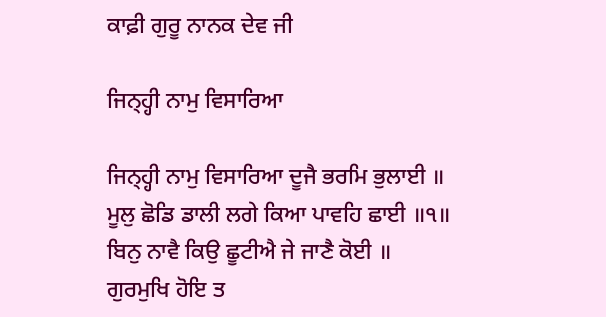ਕਾਫ਼ੀ ਗੁਰੂ ਨਾਨਕ ਦੇਵ ਜੀ

ਜਿਨ੍ਹ੍ਹੀ ਨਾਮੁ ਵਿਸਾਰਿਆ

ਜਿਨ੍ਹ੍ਹੀ ਨਾਮੁ ਵਿਸਾਰਿਆ ਦੂਜੈ ਭਰਮਿ ਭੁਲਾਈ ॥
ਮੂਲੁ ਛੋਡਿ ਡਾਲੀ ਲਗੇ ਕਿਆ ਪਾਵਹਿ ਛਾਈ ॥੧॥
ਬਿਨੁ ਨਾਵੈ ਕਿਉ ਛੂਟੀਐ ਜੇ ਜਾਣੈ ਕੋਈ ॥
ਗੁਰਮੁਖਿ ਹੋਇ ਤ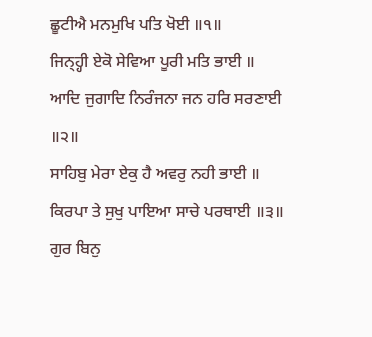ਛੂਟੀਐ ਮਨਮੁਖਿ ਪਤਿ ਖੋਈ ॥੧॥
ਜਿਨ੍ਹ੍ਹੀ ਏਕੋ ਸੇਵਿਆ ਪੂਰੀ ਮਤਿ ਭਾਈ ॥
ਆਦਿ ਜੁਗਾਦਿ ਨਿਰੰਜਨਾ ਜਨ ਹਰਿ ਸਰਣਾਈ ॥੨॥
ਸਾਹਿਬੁ ਮੇਰਾ ਏਕੁ ਹੈ ਅਵਰੁ ਨਹੀ ਭਾਈ ॥
ਕਿਰਪਾ ਤੇ ਸੁਖੁ ਪਾਇਆ ਸਾਚੇ ਪਰਥਾਈ ॥੩॥
ਗੁਰ ਬਿਨੁ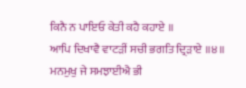ਕਿਨੈ ਨ ਪਾਇਓ ਕੇਤੀ ਕਹੈ ਕਹਾਏ ॥
ਆਪਿ ਦਿਖਾਵੈ ਵਾਟੜੀਂ ਸਚੀ ਭਗਤਿ ਦ੍ਰਿੜਾਏ ॥੪॥
ਮਨਮੁਖੁ ਜੇ ਸਮਝਾਈਐ ਭੀ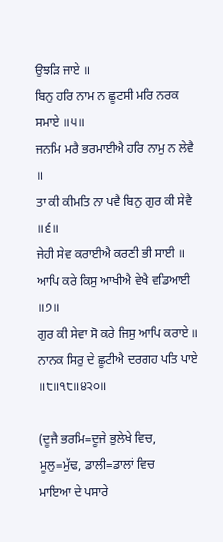ਉਝੜਿ ਜਾਏ ॥
ਬਿਨੁ ਹਰਿ ਨਾਮ ਨ ਛੂਟਸੀ ਮਰਿ ਨਰਕ ਸਮਾਏ ॥੫॥
ਜਨਮਿ ਮਰੈ ਭਰਮਾਈਐ ਹਰਿ ਨਾਮੁ ਨ ਲੇਵੈ ॥
ਤਾ ਕੀ ਕੀਮਤਿ ਨਾ ਪਵੈ ਬਿਨੁ ਗੁਰ ਕੀ ਸੇਵੈ ॥੬॥
ਜੇਹੀ ਸੇਵ ਕਰਾਈਐ ਕਰਣੀ ਭੀ ਸਾਈ ॥
ਆਪਿ ਕਰੇ ਕਿਸੁ ਆਖੀਐ ਵੇਖੈ ਵਡਿਆਈ ॥੭॥
ਗੁਰ ਕੀ ਸੇਵਾ ਸੋ ਕਰੇ ਜਿਸੁ ਆਪਿ ਕਰਾਏ ॥
ਨਾਨਕ ਸਿਰੁ ਦੇ ਛੂਟੀਐ ਦਰਗਹ ਪਤਿ ਪਾਏ ॥੮॥੧੮॥੪੨੦॥

(ਦੂਜੈ ਭਰਮਿ=ਦੂਜੇ ਭੁਲੇਖੇ ਵਿਚ, ਮੂਲੁ=ਮੁੱਢ, ਡਾਲੀ=ਡਾਲਾਂ ਵਿਚ
ਮਾਇਆ ਦੇ ਪਸਾਰੇ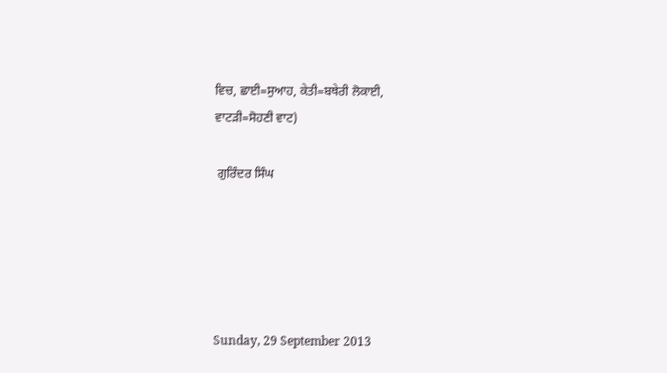ਵਿਚ, ਛਾਈ=ਸੁਆਹ, ਕੇਤੀ=ਬਥੇਰੀ ਲੋਕਾਈ,
ਵਾਟੜੀ=ਸੋਹਣੀ ਵਾਟ)

 ਗੁਰਿੰਦਰ ਸਿੰਘ





Sunday, 29 September 2013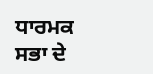ਧਾਰਮਕ ਸਭਾ ਦੇ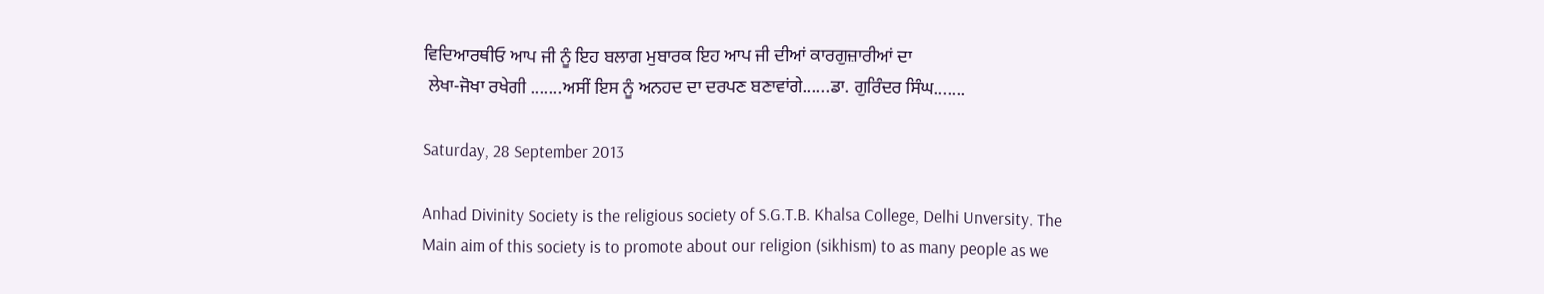ਵਿਦਿਆਰਥੀਓ ਆਪ ਜੀ ਨੂੰ ਇਹ ਬਲਾਗ ਮੁਬਾਰਕ ਇਹ ਆਪ ਜੀ ਦੀਆਂ ਕਾਰਗੁਜ਼ਾਰੀਆਂ ਦਾ
 ਲੇਖਾ-ਜੋਖਾ ਰਖੇਗੀ .......ਅਸੀਂ ਇਸ ਨੂੰ ਅਨਹਦ ਦਾ ਦਰਪਣ ਬਣਾਵਾਂਗੇ......ਡਾ. ਗੁਰਿੰਦਰ ਸਿੰਘ.......

Saturday, 28 September 2013

Anhad Divinity Society is the religious society of S.G.T.B. Khalsa College, Delhi Unversity. The Main aim of this society is to promote about our religion (sikhism) to as many people as we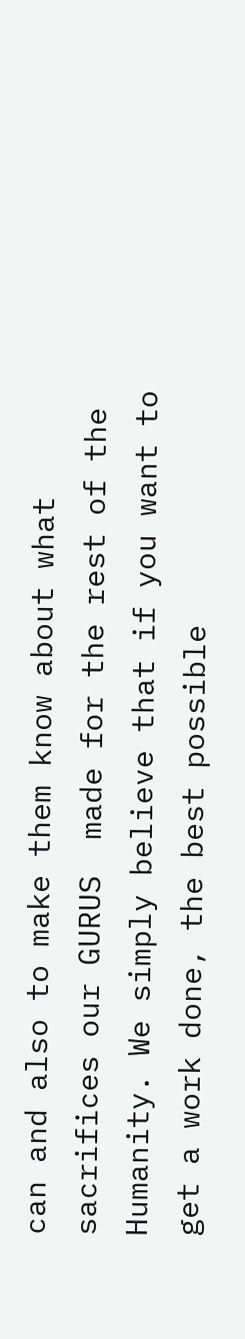can and also to make them know about what sacrifices our GURUS  made for the rest of the Humanity. We simply believe that if you want to get a work done, the best possible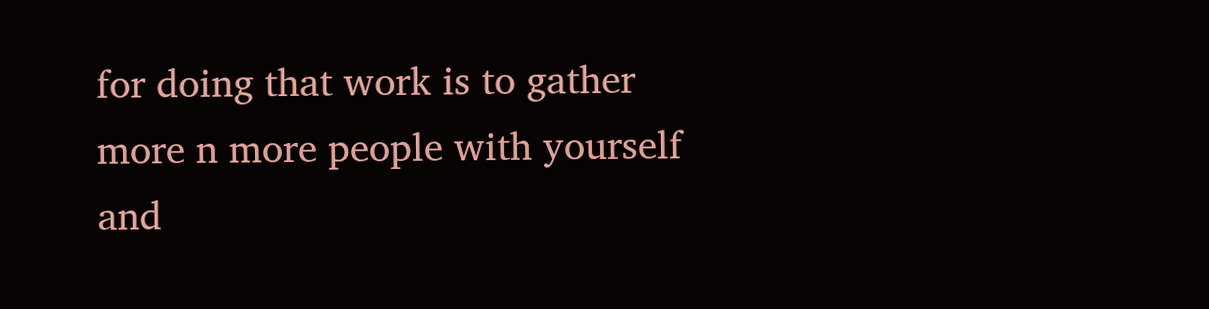for doing that work is to gather more n more people with yourself and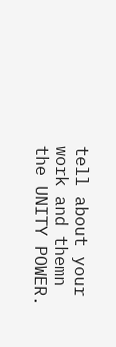tell about your work and themn the UNITY POWER.